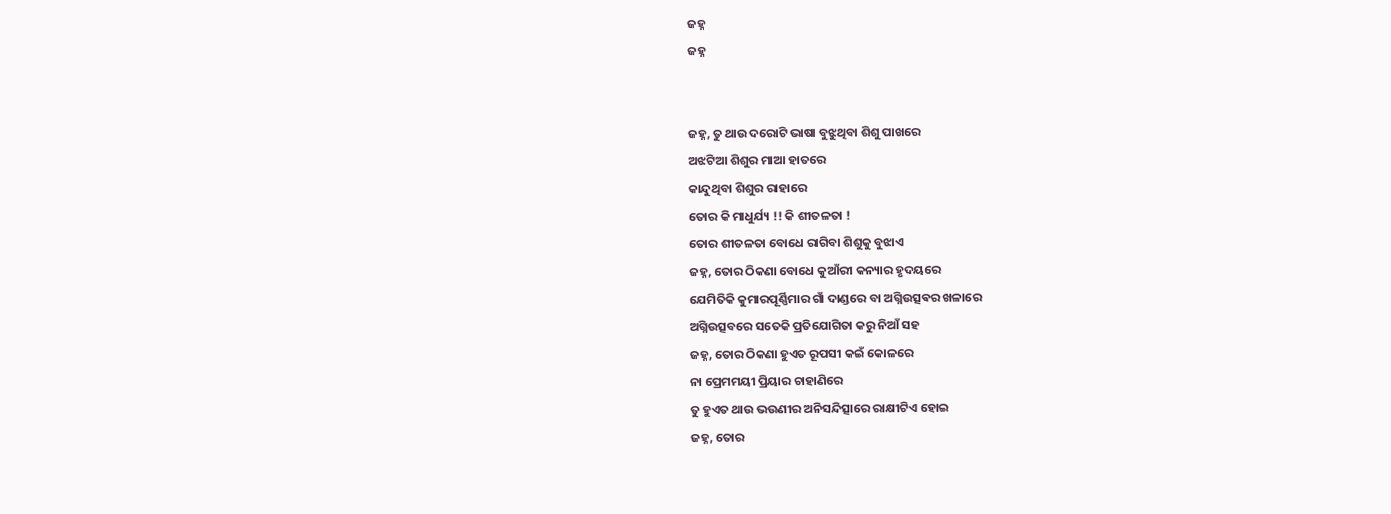ଜହ୍ନ
ଜହ୍ନ


ଜହ୍ନ, ତୁ ଥାଉ ଦରୋଟି ଭାଷା ବୁଝୁଥିବା ଶିଶୁ ପାଖରେ
ଅଝଟିଆ ଶିଶୁର ମାଆ ହାତରେ
କାନ୍ଦୁଥିବା ଶିଶୁର ରାହାରେ
ତୋର କି ମାଧୁର୍ଯ୍ୟ !! କି ଶୀତଳତା !
ତୋର ଶୀତଳତା ବୋଧେ ରାଗିବା ଶିଶୁକୁ ବୁଝାଏ
ଜହ୍ନ, ତୋର ଠିକଣା ବୋଧେ କୁଆଁରୀ କନ୍ୟାର ହୃଦୟରେ
ଯେମିତିକି କୁମାରପୂର୍ଣ୍ଣିମାର ଗାଁ ଦାଣ୍ଡରେ ବା ଅଗ୍ନିଉତ୍ସଵର ଖଳାରେ
ଅଗ୍ନିଉତ୍ସବରେ ସତେକି ପ୍ରତିଯୋଗିତା କରୁ ନିଆଁ ସହ
ଜହ୍ନ, ତୋର ଠିକଣା ହୁଏତ ରୂପସୀ କଇଁ କୋଳରେ
ନା ପ୍ରେମମୟୀ ପ୍ରିୟାର ଚାହାଣିରେ
ତୁ ହୁଏତ ଥାଉ ଭଉଣୀର ଅନିସନ୍ଦିତ୍ସାରେ ରାକ୍ଷୀଟିଏ ହୋଇ
ଜହ୍ନ, ତୋର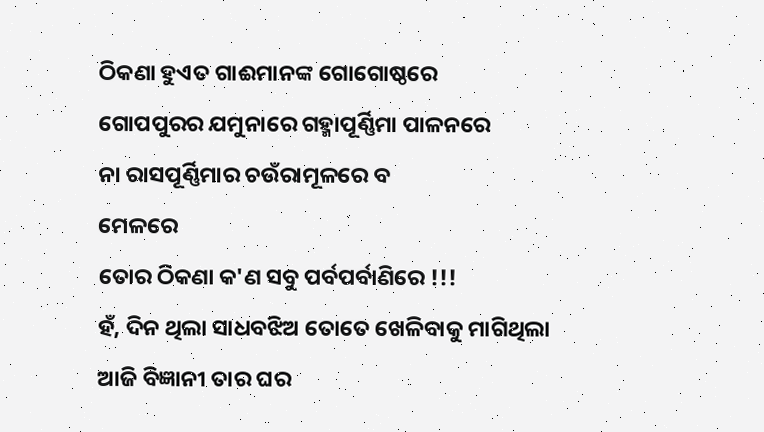ଠିକଣା ହୁଏତ ଗାଈମାନଙ୍କ ଗୋଗୋଷ୍ଠରେ
ଗୋପପୁରର ଯମୁନାରେ ଗହ୍ମାପୂର୍ଣ୍ଣିମା ପାଳନରେ
ନା ରାସପୂର୍ଣ୍ଣିମାର ଚଉଁରାମୂଳରେ ବ
ମେଳରେ
ତୋର ଠିକଣା କ'ଣ ସବୁ ପର୍ବପର୍ବାଣିରେ !!!
ହଁ, ଦିନ ଥିଲା ସାଧବଝିଅ ତୋତେ ଖେଳିବାକୁ ମାଗିଥିଲା
ଆଜି ବିଜ୍ଞାନୀ ତାର ଘର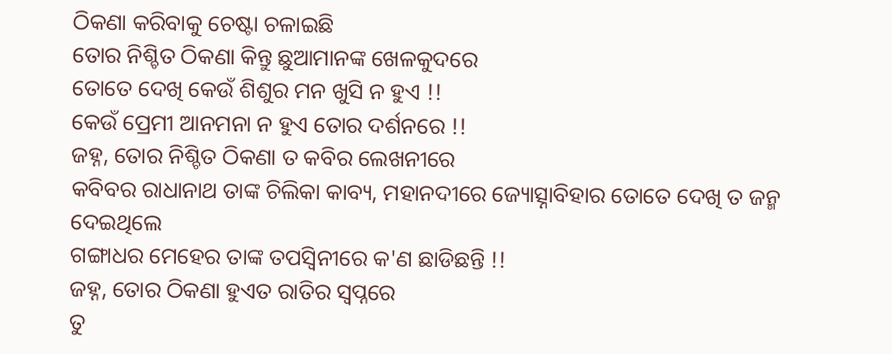ଠିକଣା କରିବାକୁ ଚେଷ୍ଟା ଚଳାଇଛି
ତୋର ନିଶ୍ଚିତ ଠିକଣା କିନ୍ତୁ ଛୁଆମାନଙ୍କ ଖେଳକୁଦରେ
ତୋତେ ଦେଖି କେଉଁ ଶିଶୁର ମନ ଖୁସି ନ ହୁଏ !!
କେଉଁ ପ୍ରେମୀ ଆନମନା ନ ହୁଏ ତୋର ଦର୍ଶନରେ !!
ଜହ୍ନ, ତୋର ନିଶ୍ଚିତ ଠିକଣା ତ କବିର ଲେଖନୀରେ
କବିବର ରାଧାନାଥ ତାଙ୍କ ଚିଲିକା କାବ୍ୟ, ମହାନଦୀରେ ଜ୍ୟୋତ୍ସ୍ନାବିହାର ତୋତେ ଦେଖି ତ ଜନ୍ମ ଦେଇଥିଲେ
ଗଙ୍ଗାଧର ମେହେର ତାଙ୍କ ତପସ୍ଵିନୀରେ କ'ଣ ଛାଡିଛନ୍ତି !!
ଜହ୍ନ, ତୋର ଠିକଣା ହୁଏତ ରାତିର ସ୍ୱପ୍ନରେ
ତୁ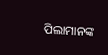ପିଲାମାନଙ୍କ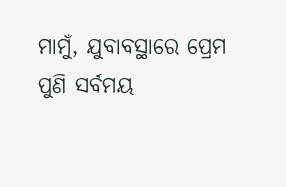ମାମୁଁ, ଯୁବାବସ୍ଥାରେ ପ୍ରେମ
ପୁଣି ସର୍ବମୟ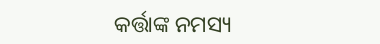କର୍ତ୍ତାଙ୍କ ନମସ୍ୟ